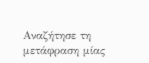Αναζήτησε τη μετάφραση μίας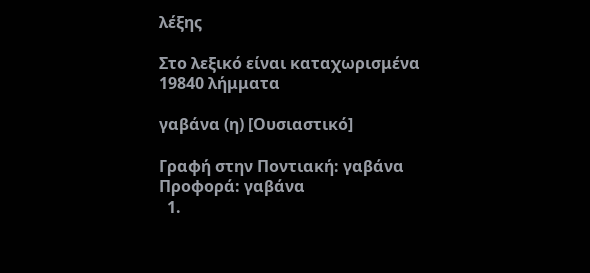λέξης

Στο λεξικό είναι καταχωρισμένα 19840 λήμματα

γαβάνα (η) [Ουσιαστικό]

Γραφή στην Ποντιακή: γαβάνα Προφορά: γαβάνα
  1.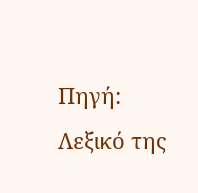Πηγή: Λεξικό της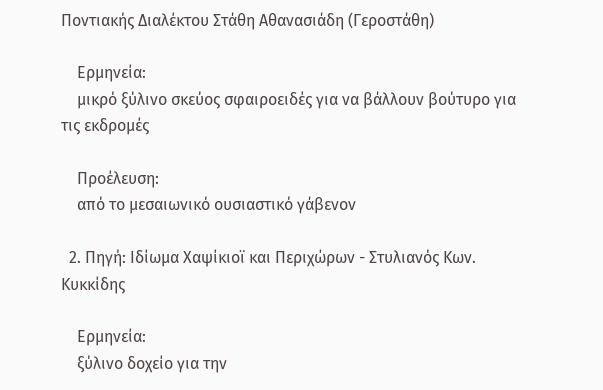Ποντιακής Διαλέκτου Στάθη Αθανασιάδη (Γεροστάθη)

    Ερμηνεία:
    μικρό ξύλινο σκεύος σφαιροειδές για να βάλλουν βούτυρο για τις εκδρομές

    Προέλευση:
    από το μεσαιωνικό ουσιαστικό γάβενον

  2. Πηγή: Ιδίωμα Χαψίκιοϊ και Περιχώρων - Στυλιανός Κων. Κυκκίδης

    Ερμηνεία:
    ξύλινο δοχείο για την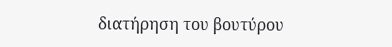διατήρηση του βουτύρου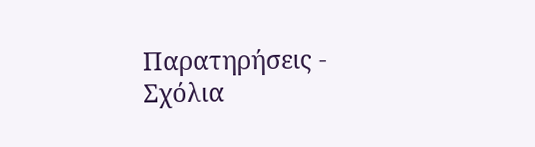Παρατηρήσεις - Σχόλια